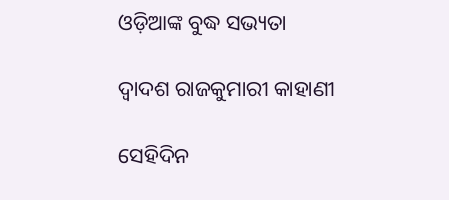ଓଡ଼ିଆଙ୍କ ବୁଦ୍ଧ ସଭ୍ୟତା

ଦ୍ୱାଦଶ ରାଜକୁମାରୀ କାହାଣୀ

ସେହିଦିନ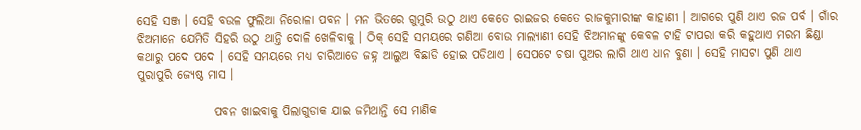ସେହି ସଞ୍ଜ । ସେହି ବଉଳ ଫୁଲିଆ ନିରୋଳା ପବନ । ମନ ଭିତରେ ଗୁମୁରି ଉଠୁ ଥାଏ କେତେ ରାଇଜର କେତେ ରାଜକୁମାରୀଙ୍କ କାହାଣୀ । ଆଗରେ ପୁଣି ଥାଏ ରଜ ପର୍ବ । ଗାଁର ଝିଅମାନେ ଯେମିତି ସିହରି ଉଠୁ ଥାନ୍ତି ଦୋଳି ଖେଳିବାକୁ । ଠିକ୍ ସେହି ସମୟରେ ଗଣିଆ ବୋଉ ମାଲ୍ୟାଣୀ ସେହି ଝିଅମାନଙ୍କୁ କେବଳ ଟାହି ଟାପରା କରି କହୁଥାଏ ମରମ ଛିଣ୍ଡା କଥାରୁ ପଦେ ପଦେ । ସେହି ସମୟରେ ମଧ୍ୟ ଚାରିଆଡେ ଜହ୍ନ ଆଲୁଅ ବିଛାଡି ହୋଇ ପଡିଥାଏ । ସେପଟେ ଚଷା ପୁଅର ଲାଗି ଥାଏ ଧାନ ବୁଣା । ସେହି ମାସଟା ପୁଣି ଥାଏ ପୁରାପୁରି ଜ୍ୟେଷ୍ଠ ମାସ ।

                ପବନ ଖାଇବାକୁ ପିଲାଗୁଡାକ ଯାଇ ଜମିଥାନ୍ତି ସେ ମାଣିକ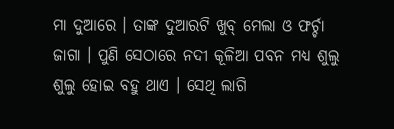ମା ଦୁଆରେ । ତାଙ୍କ ଦୁଆରଟି ଖୁବ୍ ମେଲା ଓ ଫର୍ଚ୍ଚା ଜାଗା । ପୁଣି ସେଠାରେ ନଦୀ କୂଳିଆ ପବନ ମଧ୍ୟ ଶୁଲୁ ଶୁଲୁ ହୋଇ ବହୁ ଥାଏ । ସେଥି ଲାଗି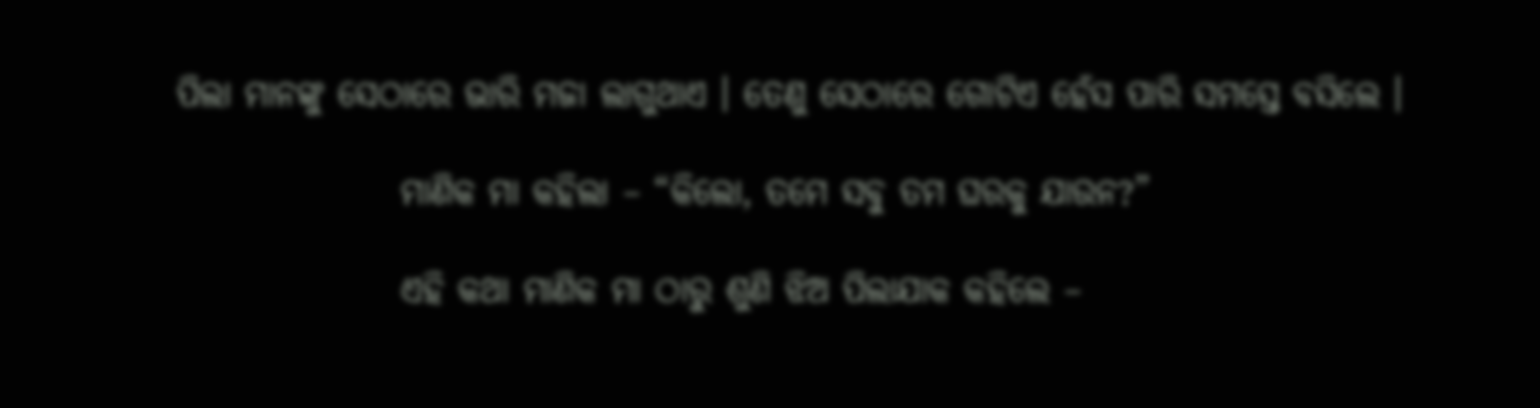ପିଲା ମାନଙ୍କୁ ସେଠାରେ ଭାରି ମଜା ଲାଗୁଥାଏ । ତେଣୁ ସେଠାରେ ଗୋଟିଏ ହେଁସ ପାରି ସମସ୍ତେ ବସିଲେ ।

                ମାଣିକ ମା କହିଲା – “କିଲୋ, ତମେ ସବୁ ତମ ଘରକୁ ଯାଉନ?”

                ଏହି କଥା ମାଣିକ ମା ଠାରୁ ଶୁଣି ଝିଅ ପିଲାଯାକ କହିଲେ –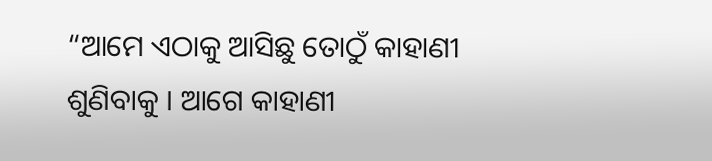“ଆମେ ଏଠାକୁ ଆସିଛୁ ତୋଠୁଁ କାହାଣୀ ଶୁଣିବାକୁ । ଆଗେ କାହାଣୀ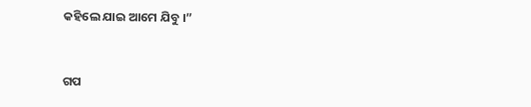କହିଲେ ଯାଇ ଆମେ ଯିବୁ ।”


ଗପ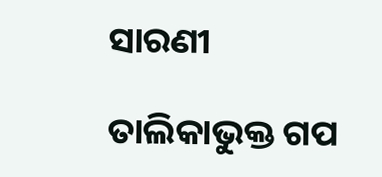ସାରଣୀ

ତାଲିକାଭୁକ୍ତ ଗପ